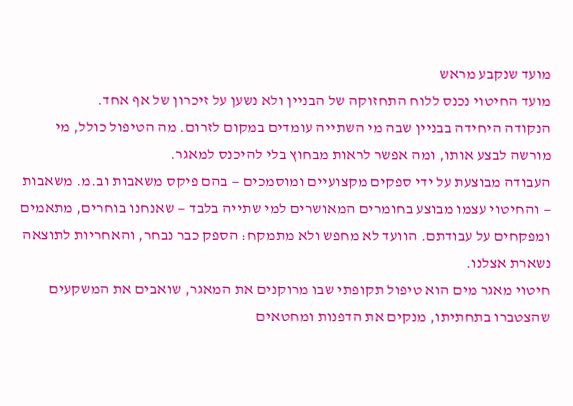מועד שנקבע מראש
מועד החיטוי נכנס ללוח התחזוקה של הבניין ולא נשען על זיכרון של אף אחד.
הנקודה היחידה בבניין שבה מי השתייה עומדים במקום לזרום. מה הטיפול כולל, מי מורשה לבצע אותו, ומה אפשר לראות מבחוץ בלי להיכנס למאגר.
העבודה מבוצעת על ידי ספקים מקצועיים ומוסמכים — בהם פיקס משאבות וב.מ. משאבות — והחיטוי עצמו מבוצע בחומרים המאושרים למי שתייה בלבד — שאנחנו בוחרים, מתאמים ומפקחים על עבודתם. הוועד לא מחפש ולא מתמקח: הספק כבר נבחר, והאחריות לתוצאה נשארת אצלנו.
חיטוי מאגר מים הוא טיפול תקופתי שבו מרוקנים את המאגר, שואבים את המשקעים שהצטברו בתחתיתו, מנקים את הדפנות ומחטאים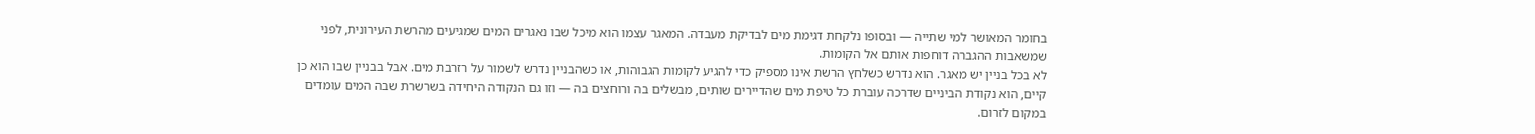בחומר המאושר למי שתייה — ובסופו נלקחת דגימת מים לבדיקת מעבדה. המאגר עצמו הוא מיכל שבו נאגרים המים שמגיעים מהרשת העירונית, לפני שמשאבות ההגברה דוחפות אותם אל הקומות.
לא בכל בניין יש מאגר. הוא נדרש כשלחץ הרשת אינו מספיק כדי להגיע לקומות הגבוהות, או כשהבניין נדרש לשמור על רזרבת מים. אבל בבניין שבו הוא כן קיים, הוא נקודת הביניים שדרכה עוברת כל טיפת מים שהדיירים שותים, מבשלים בה ורוחצים בה — וזו גם הנקודה היחידה בשרשרת שבה המים עומדים במקום לזרום.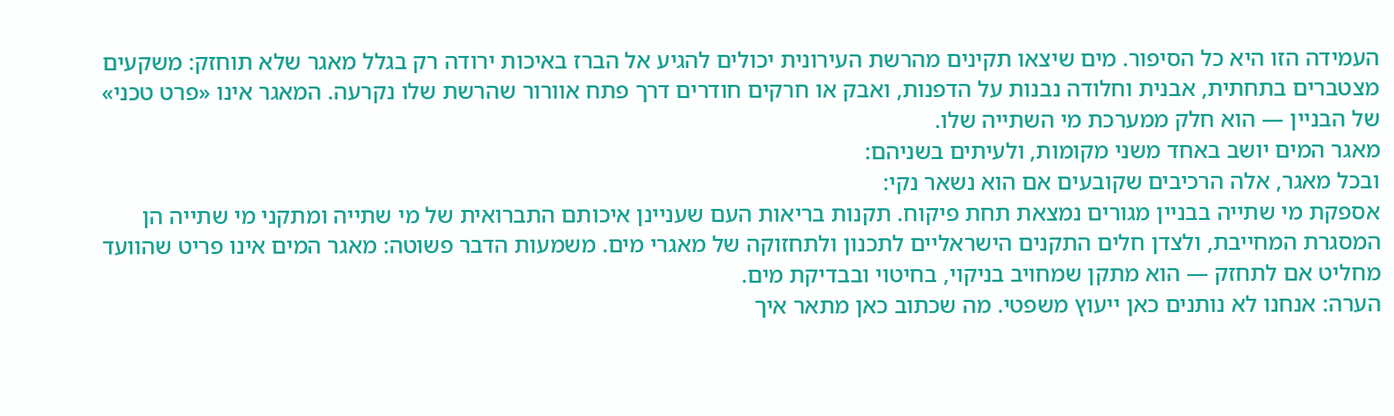העמידה הזו היא כל הסיפור. מים שיצאו תקינים מהרשת העירונית יכולים להגיע אל הברז באיכות ירודה רק בגלל מאגר שלא תוחזק: משקעים מצטברים בתחתית, אבנית וחלודה נבנות על הדפנות, ואבק או חרקים חודרים דרך פתח אוורור שהרשת שלו נקרעה. המאגר אינו «פרט טכני» של הבניין — הוא חלק ממערכת מי השתייה שלו.
מאגר המים יושב באחד משני מקומות, ולעיתים בשניהם:
ובכל מאגר, אלה הרכיבים שקובעים אם הוא נשאר נקי:
אספקת מי שתייה בבניין מגורים נמצאת תחת פיקוח. תקנות בריאות העם שעניינן איכותם התברואית של מי שתייה ומתקני מי שתייה הן המסגרת המחייבת, ולצדן חלים התקנים הישראליים לתכנון ולתחזוקה של מאגרי מים. משמעות הדבר פשוטה: מאגר המים אינו פריט שהוועד מחליט אם לתחזק — הוא מתקן שמחויב בניקוי, בחיטוי ובבדיקת מים.
הערה: אנחנו לא נותנים כאן ייעוץ משפטי. מה שכתוב כאן מתאר איך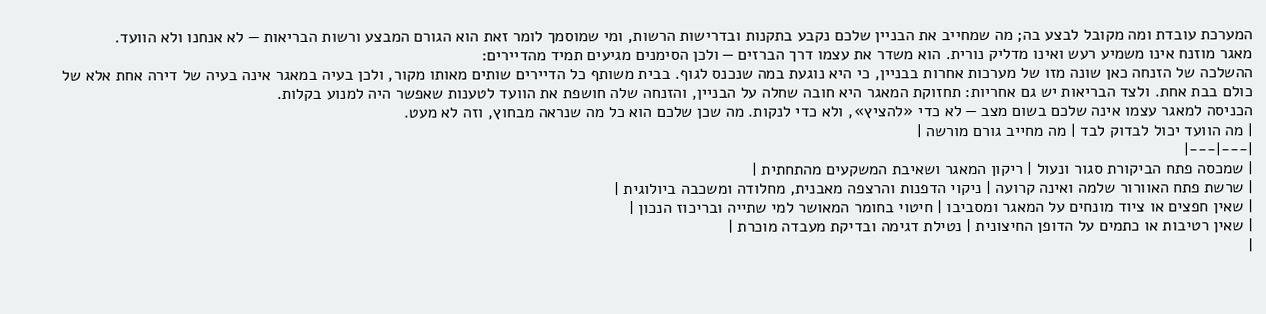המערכת עובדת ומה מקובל לבצע בה; מה שמחייב את הבניין שלכם נקבע בתקנות ובדרישות הרשות, ומי שמוסמך לומר זאת הוא הגורם המבצע ורשות הבריאות — לא אנחנו ולא הוועד.
מאגר מוזנח אינו משמיע רעש ואינו מדליק נורית. הוא משדר את עצמו דרך הברזים — ולכן הסימנים מגיעים תמיד מהדיירים:
ההשלכה של הזנחה כאן שונה מזו של מערכות אחרות בבניין, כי היא נוגעת במה שנכנס לגוף. בבית משותף כל הדיירים שותים מאותו מקור, ולכן בעיה במאגר אינה בעיה של דירה אחת אלא של כולם בבת אחת. ולצד הבריאות יש גם אחריות: תחזוקת המאגר היא חובה שחלה על הבניין, והזנחה שלה חושפת את הוועד לטענות שאפשר היה למנוע בקלות.
הכניסה למאגר עצמו אינה שלכם בשום מצב — לא כדי «להציץ», ולא כדי לנקות. מה שכן שלכם הוא כל מה שנראה מבחוץ, וזה לא מעט.
| מה הוועד יכול לבדוק לבד | מה מחייב גורם מורשה |
|---|---|
| שמכסה פתח הביקורת סגור ונעול | ריקון המאגר ושאיבת המשקעים מהתחתית |
| שרשת פתח האוורור שלמה ואינה קרועה | ניקוי הדפנות והרצפה מאבנית, מחלודה ומשכבה ביולוגית |
| שאין חפצים או ציוד מונחים על המאגר ומסביבו | חיטוי בחומר המאושר למי שתייה ובריכוז הנכון |
| שאין רטיבות או כתמים על הדופן החיצונית | נטילת דגימה ובדיקת מעבדה מוכרת |
|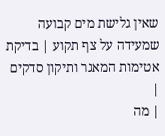שאין גלישת מים קבועה שמעידה על צף תקוע | בדיקת אטימות המאגר ותיקון סדקים |
| מה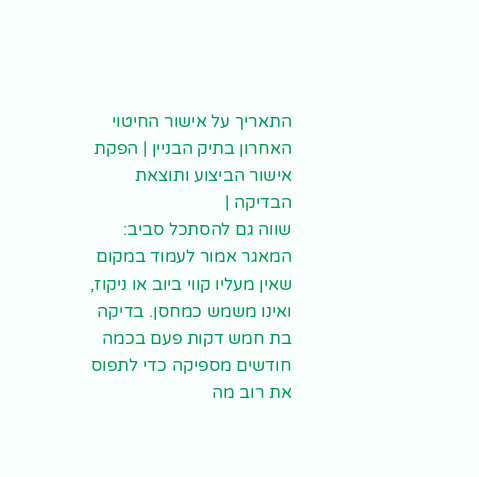התאריך על אישור החיטוי האחרון בתיק הבניין | הפקת אישור הביצוע ותוצאת הבדיקה |
שווה גם להסתכל סביב: המאגר אמור לעמוד במקום שאין מעליו קווי ביוב או ניקוז, ואינו משמש כמחסן. בדיקה בת חמש דקות פעם בכמה חודשים מספיקה כדי לתפוס את רוב מה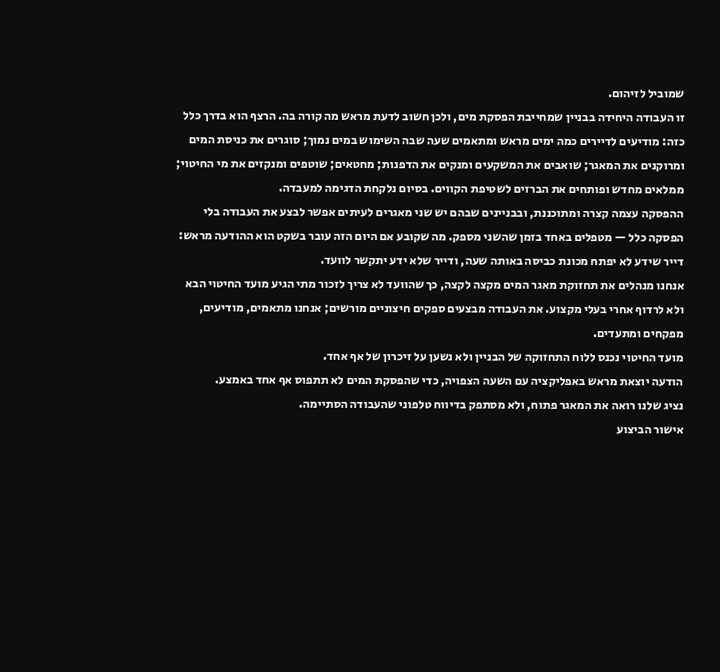שמוביל לזיהום.
זו העבודה היחידה בבניין שמחייבת הפסקת מים, ולכן חשוב לדעת מראש מה קורה בה. הרצף הוא בדרך כלל כזה: מודיעים לדיירים כמה ימים מראש ומתאמים שעה שבה השימוש במים נמוך; סוגרים את כניסת המים ומרוקנים את המאגר; שואבים את המשקעים ומנקים את הדפנות; מחטאים; שוטפים ומנקזים את מי החיטוי; ממלאים מחדש ופותחים את הברזים לשטיפת הקווים. בסיום נלקחת הדגימה למעבדה.
ההפסקה עצמה קצרה ומתוכננת, ובבניינים שבהם יש שני מאגרים לעיתים אפשר לבצע את העבודה בלי הפסקה כלל — מטפלים באחד בזמן שהשני מספק. מה שקובע אם היום הזה עובר בשקט הוא ההודעה מראש: דייר שידע לא יפתח מכונת כביסה באותה שעה, ודייר שלא ידע יתקשר לוועד.
אנחנו מנהלים את תחזוקת מאגר המים מקצה לקצה, כך שהוועד לא צריך לזכור מתי הגיע מועד החיטוי הבא ולא לרדוף אחרי בעלי מקצוע. את העבודה מבצעים ספקים חיצוניים מורשים; אנחנו מתאמים, מודיעים, מפקחים ומתעדים.
מועד החיטוי נכנס ללוח התחזוקה של הבניין ולא נשען על זיכרון של אף אחד.
הודעה יוצאת מראש באפליקציה עם השעה הצפויה, כדי שהפסקת המים לא תתפוס אף אחד באמצע.
נציג שלנו רואה את המאגר פתוח, ולא מסתפק בדיווח טלפוני שהעבודה הסתיימה.
אישור הביצוע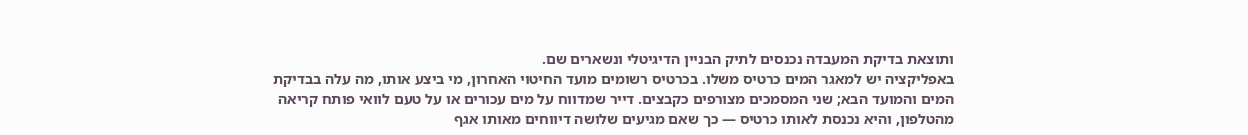ותוצאת בדיקת המעבדה נכנסים לתיק הבניין הדיגיטלי ונשארים שם.
באפליקציה יש למאגר המים כרטיס משלו. בכרטיס רשומים מועד החיטוי האחרון, מי ביצע אותו, מה עלה בבדיקת המים והמועד הבא; שני המסמכים מצורפים כקבצים. דייר שמדווח על מים עכורים או על טעם לוואי פותח קריאה מהטלפון, והיא נכנסת לאותו כרטיס — כך שאם מגיעים שלושה דיווחים מאותו אגף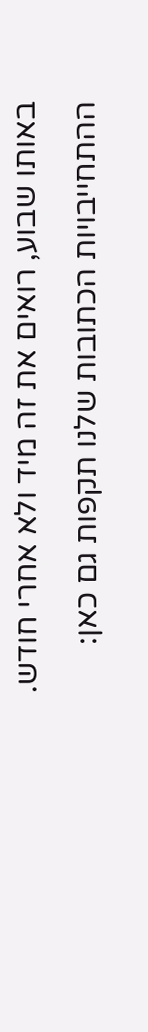באותו שבוע, רואים את זה מיד ולא אחרי חודש.
ההתחייבויות הכתובות שלנו תקפות גם כאן: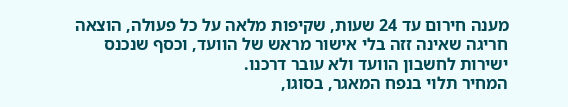מענה חירום עד 24 שעות, שקיפות מלאה על כל פעולה, הוצאה חריגה שאינה זזה בלי אישור מראש של הוועד, וכסף שנכנס ישירות לחשבון הוועד ולא עובר דרכנו.
המחיר תלוי בנפח המאגר, בסוגו,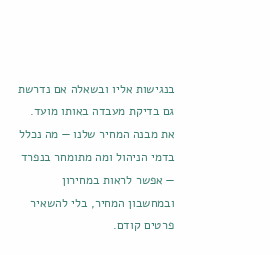בנגישות אליו ובשאלה אם נדרשת גם בדיקת מעבדה באותו מועד. את מבנה המחיר שלנו — מה נכלל בדמי הניהול ומה מתומחר בנפרד — אפשר לראות במחירון ובמחשבון המחיר, בלי להשאיר פרטים קודם.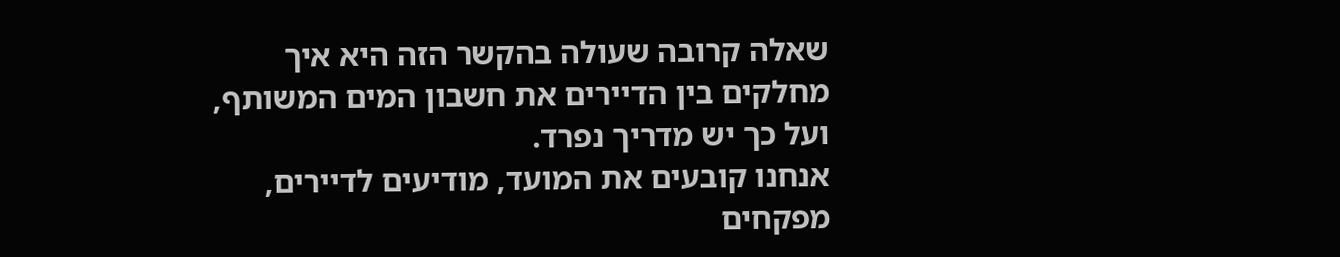שאלה קרובה שעולה בהקשר הזה היא איך מחלקים בין הדיירים את חשבון המים המשותף, ועל כך יש מדריך נפרד.
אנחנו קובעים את המועד, מודיעים לדיירים, מפקחים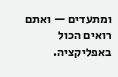ומתעדים — ואתם רואים הכול באפליקציה.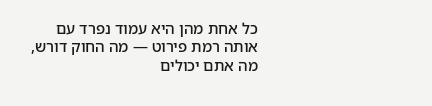כל אחת מהן היא עמוד נפרד עם אותה רמת פירוט — מה החוק דורש, מה אתם יכולים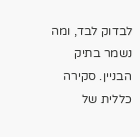לבדוק לבד, ומה נשמר בתיק הבניין. סקירה כללית של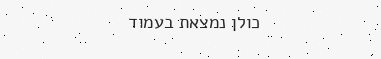כולן נמצאת בעמוד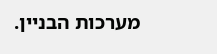מערכות הבניין.